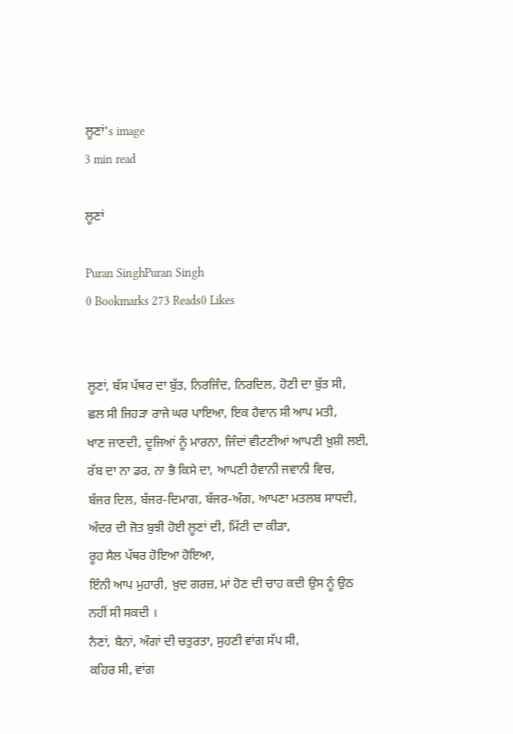ਲੂਣਾਂ's image
3 min read

ਲੂਣਾਂ

Puran SinghPuran Singh
0 Bookmarks 273 Reads0 Likes


ਲੂਣਾਂ, ਬੱਸ ਪੱਥਰ ਦਾ ਬੁੱਤ, ਨਿਰਜਿੰਦ, ਨਿਰਦਿਲ, ਹੋਣੀ ਦਾ ਬੁੱਤ ਸੀ,
ਛਲ ਸੀ ਜਿਹੜਾ ਰਾਜੇ ਘਰ ਪਾਇਆ, ਇਕ ਹੈਵਾਨ ਸੀ ਆਪ ਮਤੀ,
ਖਾਣ ਜਾਣਦੀ, ਦੂਜਿਆਂ ਨੂੰ ਮਾਰਨਾ, ਜਿੰਦਾਂ ਵੀਟਣੀਆਂ ਆਪਣੀ ਖ਼ੁਸ਼ੀ ਲਈ,
ਰੱਬ ਦਾ ਨਾ ਡਰ, ਨਾ ਭੈ ਕਿਸੇ ਦਾ, ਆਪਣੀ ਹੈਵਾਨੀ ਜਵਾਨੀ ਵਿਚ,
ਬੱਜਰ ਦਿਲ, ਬੱਜਰ-ਦਿਮਾਗ, ਬੱਜਰ-ਅੰਗ, ਆਪਣਾ ਮਤਲਬ ਸਾਧਦੀ,
ਅੰਦਰ ਦੀ ਜੋਤ ਬੁਝੀ ਹੋਈ ਲੂਣਾਂ ਦੀ, ਮਿੱਟੀ ਦਾ ਕੀੜਾ,
ਰੂਹ ਸੈਲ ਪੱਥਰ ਹੋਇਆ ਹੋਇਆ,
ਇੰਨੀ ਆਪ ਮੁਹਾਰੀ, ਖ਼ੁਦ ਗਰਜ਼, ਮਾਂ ਹੋਣ ਦੀ ਚਾਹ ਕਦੀ ਉਸ ਨੂੰ ਉਠ
ਨਹੀਂ ਸੀ ਸਕਦੀ ।
ਨੈਣਾਂ, ਬੈਨਾਂ, ਅੰਗਾਂ ਦੀ ਚਤੁਰਤਾ, ਸੁਹਣੀ ਵਾਂਗ ਸੱਪ ਸੀ,
ਕਹਿਰ ਸੀ, ਵਾਂਗ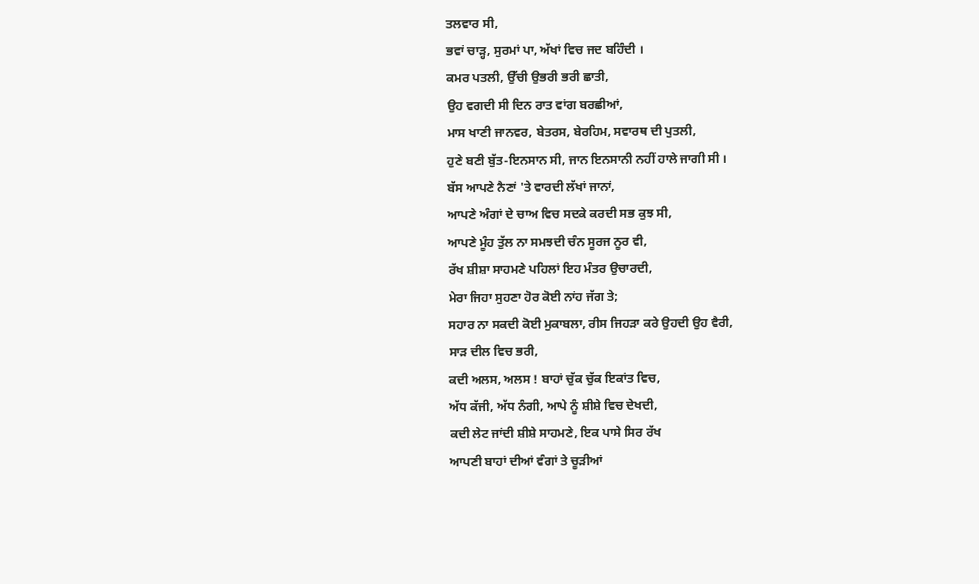ਤਲਵਾਰ ਸੀ,
ਭਵਾਂ ਚਾੜ੍ਹ, ਸੁਰਮਾਂ ਪਾ, ਅੱਖਾਂ ਵਿਚ ਜਦ ਬਹਿੰਦੀ ।
ਕਮਰ ਪਤਲੀ, ਉੱਚੀ ਉਭਰੀ ਭਰੀ ਛਾਤੀ,
ਉਹ ਵਗਦੀ ਸੀ ਦਿਨ ਰਾਤ ਵਾਂਗ ਬਰਛੀਆਂ,
ਮਾਸ ਖਾਣੀ ਜਾਨਵਰ, ਬੇਤਰਸ, ਬੇਰਹਿਮ, ਸਵਾਰਥ ਦੀ ਪੁਤਲੀ,
ਹੁਣੇ ਬਣੀ ਬੁੱਤ-ਇਨਸਾਨ ਸੀ, ਜਾਨ ਇਨਸਾਨੀ ਨਹੀਂ ਹਾਲੇ ਜਾਗੀ ਸੀ ।
ਬੱਸ ਆਪਣੇ ਨੈਣਾਂ 'ਤੇ ਵਾਰਦੀ ਲੱਖਾਂ ਜਾਨਾਂ,
ਆਪਣੇ ਅੰਗਾਂ ਦੇ ਚਾਅ ਵਿਚ ਸਦਕੇ ਕਰਦੀ ਸਭ ਕੁਝ ਸੀ,
ਆਪਣੇ ਮੂੰਹ ਤੁੱਲ ਨਾ ਸਮਝਦੀ ਚੰਨ ਸੂਰਜ ਨੂਰ ਵੀ,
ਰੱਖ ਸ਼ੀਸ਼ਾ ਸਾਹਮਣੇ ਪਹਿਲਾਂ ਇਹ ਮੰਤਰ ਉਚਾਰਦੀ,
ਮੇਰਾ ਜਿਹਾ ਸੁਹਣਾ ਹੋਰ ਕੋਈ ਨਾਂਹ ਜੱਗ ਤੇ;
ਸਹਾਰ ਨਾ ਸਕਦੀ ਕੋਈ ਮੁਕਾਬਲਾ, ਰੀਸ ਜਿਹੜਾ ਕਰੇ ਉਹਦੀ ਉਹ ਵੈਰੀ,
ਸਾੜ ਦੀਲ ਵਿਚ ਭਰੀ,
ਕਦੀ ਅਲਸ, ਅਲਸ ! ਬਾਹਾਂ ਚੁੱਕ ਚੁੱਕ ਇਕਾਂਤ ਵਿਚ,
ਅੱਧ ਕੱਜੀ, ਅੱਧ ਨੰਗੀ, ਆਪੇ ਨੂੰ ਸ਼ੀਸ਼ੇ ਵਿਚ ਦੇਖਦੀ,
ਕਦੀ ਲੇਟ ਜਾਂਦੀ ਸ਼ੀਸ਼ੇ ਸਾਹਮਣੇ, ਇਕ ਪਾਸੇ ਸਿਰ ਰੱਖ
ਆਪਣੀ ਬਾਹਾਂ ਦੀਆਂ ਵੰਗਾਂ ਤੇ ਚੂੜੀਆਂ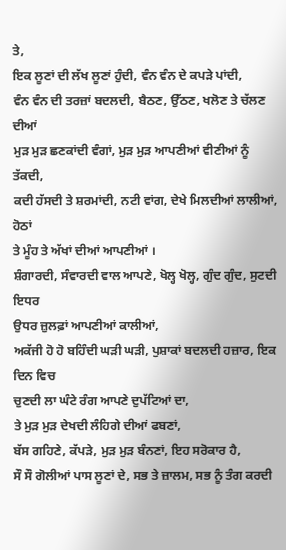ਤੇ,
ਇਕ ਲੂਣਾਂ ਦੀ ਲੱਖ ਲੂਣਾਂ ਹੁੰਦੀ, ਵੰਨ ਵੰਨ ਦੇ ਕਪੜੇ ਪਾਂਦੀ,
ਵੰਨ ਵੰਨ ਦੀ ਤਰਜ਼ਾਂ ਬਦਲਦੀ, ਬੈਠਣ, ਉੱਠਣ, ਖਲੋਣ ਤੇ ਚੱਲਣ ਦੀਆਂ
ਮੁੜ ਮੁੜ ਛਣਕਾਂਦੀ ਵੰਗਾਂ, ਮੁੜ ਮੁੜ ਆਪਣੀਆਂ ਵੀਣੀਆਂ ਨੂੰ ਤੱਕਦੀ,
ਕਦੀ ਹੱਸਦੀ ਤੇ ਸ਼ਰਮਾਂਦੀ, ਨਟੀ ਵਾਂਗ, ਦੇਖੇ ਮਿਲਦੀਆਂ ਲਾਲੀਆਂ, ਹੋਠਾਂ
ਤੇ ਮੂੰਹ ਤੇ ਅੱਖਾਂ ਦੀਆਂ ਆਪਣੀਆਂ ।
ਸ਼ੰਗਾਰਦੀ, ਸੰਵਾਰਦੀ ਵਾਲ ਆਪਣੇ, ਖੋਲ੍ਹ ਖੋਲ੍ਹ, ਗੁੰਦ ਗੁੰਦ, ਸੁਟਦੀ ਇਧਰ
ਉਧਰ ਜ਼ੁਲਫ਼ਾਂ ਆਪਣੀਆਂ ਕਾਲੀਆਂ,
ਅਕੱਜੀ ਹੋ ਹੋ ਬਹਿੰਦੀ ਘੜੀ ਘੜੀ, ਪੁਸ਼ਾਕਾਂ ਬਦਲਦੀ ਹਜ਼ਾਰ, ਇਕ ਦਿਨ ਵਿਚ
ਚੁਣਦੀ ਲਾ ਘੰਟੇ ਰੰਗ ਆਪਣੇ ਦੁਪੱਟਿਆਂ ਦਾ,
ਤੇ ਮੁੜ ਮੁੜ ਦੇਖਦੀ ਲੰਹਿਗੇ ਦੀਆਂ ਫਬਣਾਂ,
ਬੱਸ ਗਹਿਣੇ, ਕੱਪੜੇ, ਮੁੜ ਮੁੜ ਬੰਨਣਾਂ, ਇਹ ਸਰੋਕਾਰ ਹੈ,
ਸੌ ਸੌ ਗੋਲੀਆਂ ਪਾਸ ਲੂਣਾਂ ਦੇ, ਸਭ ਤੇ ਜ਼ਾਲਮ, ਸਭ ਨੂੰ ਤੰਗ ਕਰਦੀ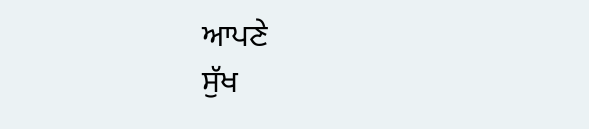ਆਪਣੇ
ਸੁੱਖ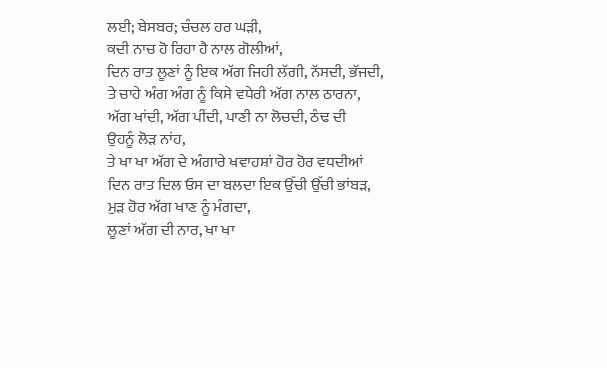ਲਈ; ਬੇਸਬਰ; ਚੰਚਲ ਹਰ ਘੜੀ,
ਕਦੀ ਨਾਚ ਹੋ ਰਿਹਾ ਹੈ ਨਾਲ ਗੋਲੀਆਂ,
ਦਿਨ ਰਾਤ ਲੂਣਾਂ ਨੂੰ ਇਕ ਅੱਗ ਜਿਹੀ ਲੱਗੀ, ਨੱਸਦੀ, ਭੱਜਦੀ,
ਤੇ ਚਾਹੇ ਅੰਗ ਅੰਗ ਨੂੰ ਕਿਸੇ ਵਧੇਰੀ ਅੱਗ ਨਾਲ ਠਾਰਨਾ,
ਅੱਗ ਖਾਂਦੀ, ਅੱਗ ਪੀਂਦੀ, ਪਾਣੀ ਨਾ ਲੋਚਦੀ, ਠੰਢ ਦੀ
ਉਹਨੂੰ ਲੋੜ ਨਾਂਹ,
ਤੇ ਖਾ ਖਾ ਅੱਗ ਦੇ ਅੰਗਾਰੇ ਖਵਾਹਸ਼ਾਂ ਹੋਰ ਹੋਰ ਵਧਦੀਆਂ
ਦਿਨ ਰਾਤ ਦਿਲ ਓਸ ਦਾ ਬਲਦਾ ਇਕ ਉੱਚੀ ਉੱਚੀ ਭਾਂਬੜ,
ਮੁੜ ਹੋਰ ਅੱਗ ਖਾਣ ਨੂੰ ਮੰਗਦਾ,
ਲੂਣਾਂ ਅੱਗ ਦੀ ਨਾਰ, ਖਾ ਖਾ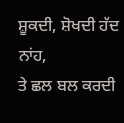ਸ਼ੂਕਦੀ, ਸ਼ੋਖਦੀ ਹੱਦ ਨਾਂਹ,
ਤੇ ਛਲ ਬਲ ਕਰਦੀ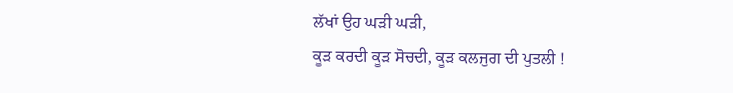ਲੱਖਾਂ ਉਹ ਘੜੀ ਘੜੀ,
ਕੂੜ ਕਰਦੀ ਕੂੜ ਸੋਚਦੀ, ਕੂੜ ਕਲਜੁਗ ਦੀ ਪੁਤਲੀ !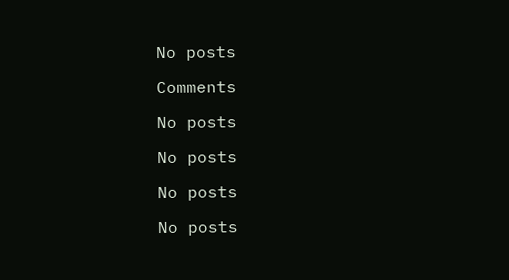No posts

Comments

No posts

No posts

No posts

No posts